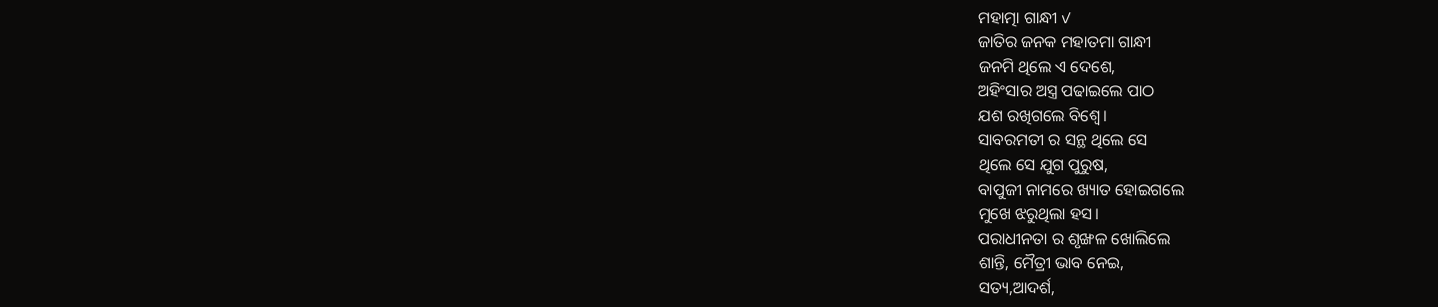ମହାତ୍ମା ଗାନ୍ଧୀ ✓
ଜାତିର ଜନକ ମହାତମା ଗାନ୍ଧୀ
ଜନମି ଥିଲେ ଏ ଦେଶେ,
ଅହିଂସାର ଅସ୍ତ୍ର ପଢାଇଲେ ପାଠ
ଯଶ ରଖିଗଲେ ବିଶ୍ବେ।
ସାବରମତୀ ର ସନ୍ଥ ଥିଲେ ସେ
ଥିଲେ ସେ ଯୁଗ ପୁରୁଷ,
ବାପୁଜୀ ନାମରେ ଖ୍ୟାତ ହୋଇଗଲେ
ମୁଖେ ଝରୁଥିଲା ହସ।
ପରାଧୀନତା ର ଶୃଙ୍ଖଳ ଖୋଲିଲେ
ଶାନ୍ତି, ମୈତ୍ରୀ ଭାବ ନେଇ,
ସତ୍ୟ,ଆଦର୍ଶ,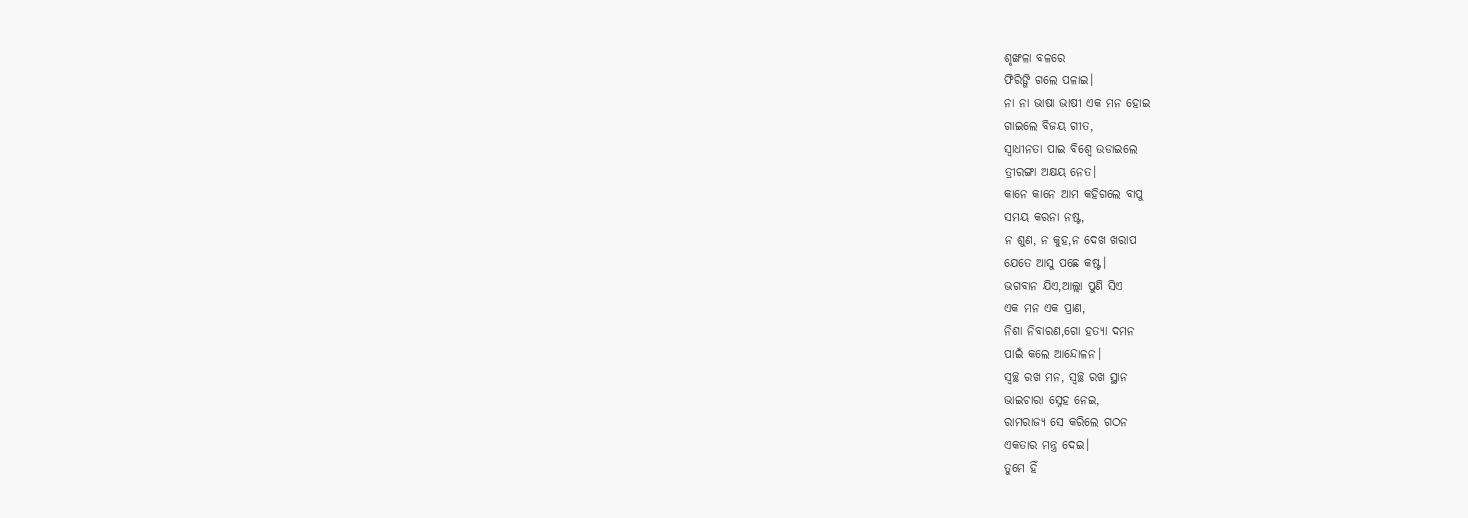ଶୃଙ୍ଖଳା ବଳରେ
ଫିରିଙ୍ଗି ଗଲେ ପଳାଇ।
ନା ନା ଭାଷା ଭାଷୀ ଏକ ମନ ହୋଇ
ଗାଇଲେ ବିଜୟ ଗୀତ,
ସ୍ବାଧୀନତା ପାଇ ବିଶ୍ବେ ଉଡାଇଲେ
ତ୍ରୀରଙ୍ଗା ଅକ୍ଷୟ ନେତ।
କାନେ କାନେ ଆମ କହିଗଲେ ବାପୁ
ସମୟ କରନା ନଷ୍ଟ,
ନ ଶୁଣ, ନ କୁହ,ନ ଦେଖ ଖରାପ
ଯେତେ ଆସୁ ପଛେ କଷ୍ଟ।
ଭଗବାନ ଯିଏ,ଆଲ୍ଲା ପୁଣି ସିଏ
ଏକ ମନ ଏକ ପ୍ରାଣ,
ନିଶା ନିବାରଣ,ଗୋ ହତ୍ୟା ଦମନ
ପାଇଁ କଲେ ଆନ୍ଦୋଳନ।
ସ୍ବଚ୍ଛ ରଖ ମନ, ସ୍ବଚ୍ଛ ରଖ ସ୍ଥାନ
ଭାଇଚାରା ସ୍ନେହ ନେଇ,
ରାମରାଜ୍ୟ ସେ କରିଲେ ଗଠନ
ଏକତାର ମନ୍ତ୍ର ଦେଇ।
ତୁମେ ହିଁ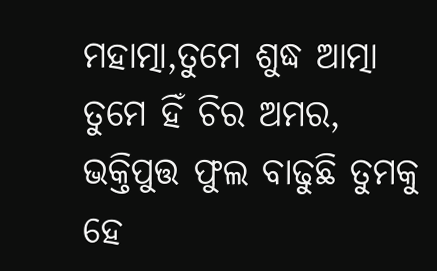ମହାତ୍ମା,ତୁମେ ଶୁଦ୍ଧ ଆତ୍ମା
ତୁମେ ହିଁ ଚିର ଅମର,
ଭକ୍ତିପୁତ୍ତ ଫୁଲ ବାଢୁଛି ତୁମକୁ
ହେ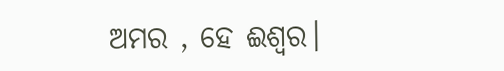ଅମର , ହେ ଈଶ୍ୱର।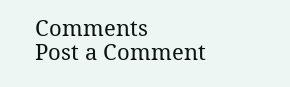Comments
Post a Comment